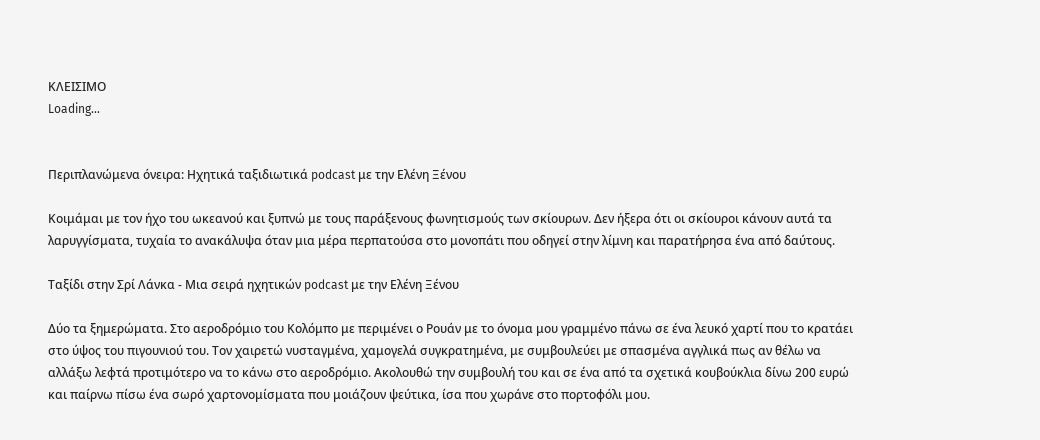ΚΛΕΙΣΙΜΟ
Loading...


Περιπλανώμενα όνειρα: Ηχητικά ταξιδιωτικά podcast με την Ελένη Ξένου

Κοιμάμαι με τον ήχο του ωκεανού και ξυπνώ με τους παράξενους φωνητισμούς των σκίουρων. Δεν ήξερα ότι οι σκίουροι κάνουν αυτά τα λαρυγγίσματα, τυχαία το ανακάλυψα όταν μια μέρα περπατούσα στο μονοπάτι που οδηγεί στην λίμνη και παρατήρησα ένα από δαύτους.

Ταξίδι στην Σρί Λάνκα - Μια σειρά ηχητικών podcast με την Ελένη Ξένου

Δύο τα ξημερώματα. Στο αεροδρόμιο του Κολόμπο με περιμένει ο Ρουάν με το όνομα μου γραμμένο πάνω σε ένα λευκό χαρτί που το κρατάει στο ύψος του πιγουνιού του. Τον χαιρετώ νυσταγμένα, χαμογελά συγκρατημένα, με συμβουλεύει με σπασμένα αγγλικά πως αν θέλω να αλλάξω λεφτά προτιμότερο να το κάνω στο αεροδρόμιο. Ακολουθώ την συμβουλή του και σε ένα από τα σχετικά κουβούκλια δίνω 200 ευρώ και παίρνω πίσω ένα σωρό χαρτονομίσματα που μοιάζουν ψεύτικα, ίσα που χωράνε στο πορτοφόλι μου.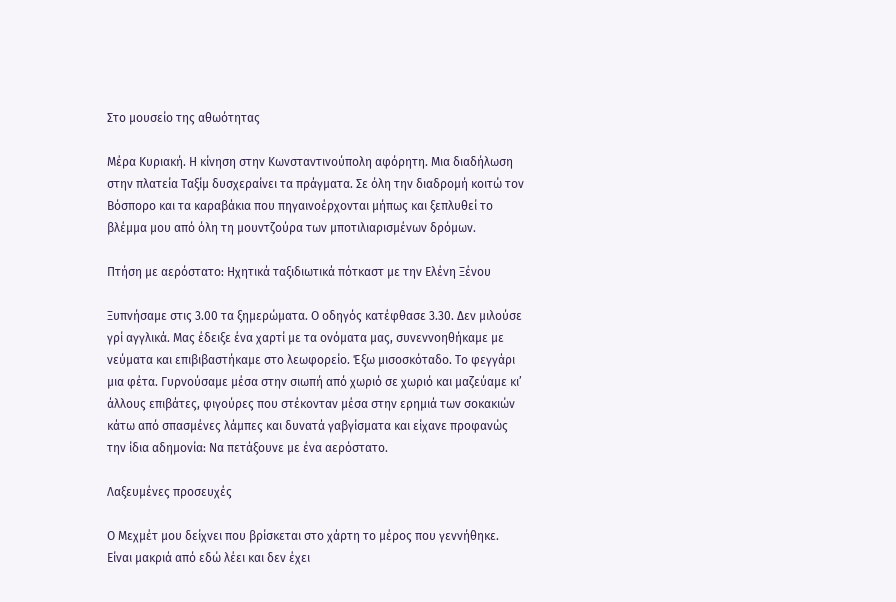Στο μουσείο της αθωότητας

Μέρα Κυριακή. Η κίνηση στην Κωνσταντινούπολη αφόρητη. Μια διαδήλωση στην πλατεία Ταξίμ δυσχεραίνει τα πράγματα. Σε όλη την διαδρομή κοιτώ τον Βόσπορο και τα καραβάκια που πηγαινοέρχονται μήπως και ξεπλυθεί το βλέμμα μου από όλη τη μουντζούρα των μποτιλιαρισμένων δρόμων.

Πτήση με αερόστατο: Ηχητικά ταξιδιωτικά πότκαστ με την Ελένη Ξένου

Ξυπνήσαμε στις 3.00 τα ξημερώματα. Ο οδηγός κατέφθασε 3.30. Δεν μιλούσε γρί αγγλικά. Μας έδειξε ένα χαρτί με τα ονόματα μας, συνεννοηθήκαμε με νεύματα και επιβιβαστήκαμε στο λεωφορείο. Έξω μισοσκόταδο. Το φεγγάρι μια φέτα. Γυρνούσαμε μέσα στην σιωπή από χωριό σε χωριό και μαζεύαμε κι’ άλλους επιβάτες, φιγούρες που στέκονταν μέσα στην ερημιά των σοκακιών κάτω από σπασμένες λάμπες και δυνατά γαβγίσματα και είχανε προφανώς την ίδια αδημονία: Να πετάξουνε με ένα αερόστατο.

Λαξευμένες προσευχές

Ο Μεχμέτ μου δείχνει που βρίσκεται στο χάρτη το μέρος που γεννήθηκε. Είναι μακριά από εδώ λέει και δεν έχει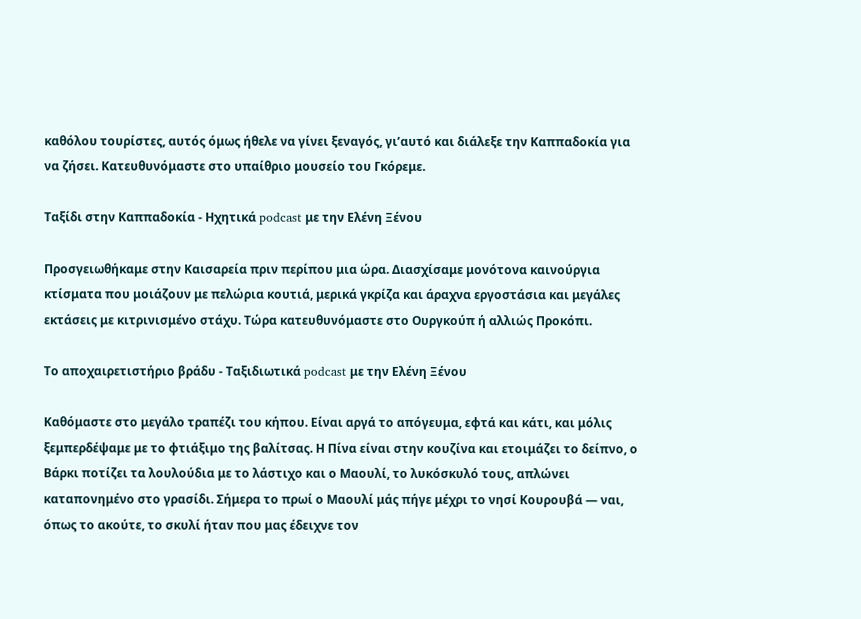καθόλου τουρίστες, αυτός όμως ήθελε να γίνει ξεναγός, γι’αυτό και διάλεξε την Καππαδοκία για να ζήσει. Κατευθυνόμαστε στο υπαίθριο μουσείο του Γκόρεμε.

Ταξίδι στην Καππαδοκία - Ηχητικά podcast με την Ελένη Ξένου

Προσγειωθήκαμε στην Καισαρεία πριν περίπου μια ώρα. Διασχίσαμε μονότονα καινούργια κτίσματα που μοιάζουν με πελώρια κουτιά, μερικά γκρίζα και άραχνα εργοστάσια και μεγάλες εκτάσεις με κιτρινισμένο στάχυ. Τώρα κατευθυνόμαστε στο Ουργκούπ ή αλλιώς Προκόπι.

Το αποχαιρετιστήριο βράδυ - Ταξιδιωτικά podcast με την Ελένη Ξένου

Καθόμαστε στο μεγάλο τραπέζι του κήπου. Είναι αργά το απόγευμα, εφτά και κάτι, και μόλις ξεμπερδέψαμε με το φτιάξιμο της βαλίτσας. Η Πίνα είναι στην κουζίνα και ετοιμάζει το δείπνο, ο Βάρκι ποτίζει τα λουλούδια με το λάστιχο και ο Μαουλί, το λυκόσκυλό τους, απλώνει καταπονημένο στο γρασίδι. Σήμερα το πρωί ο Μαουλί μάς πήγε μέχρι το νησί Κουρουβά — ναι, όπως το ακούτε, το σκυλί ήταν που μας έδειχνε τον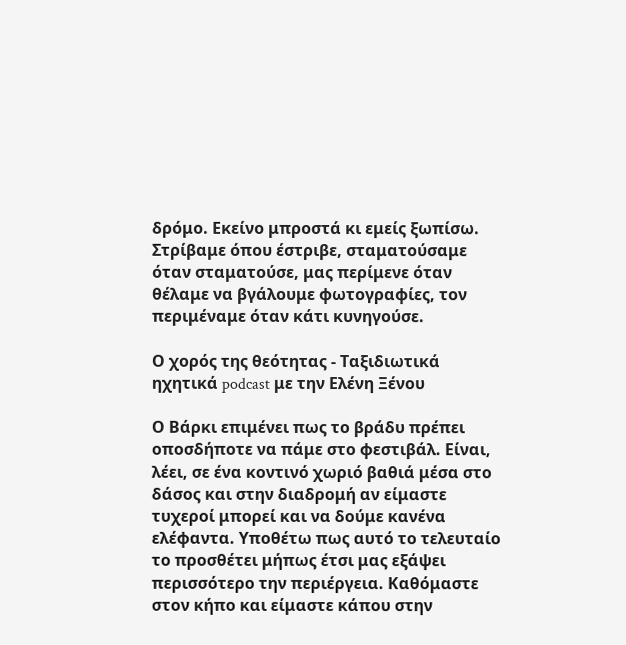δρόμο. Εκείνο μπροστά κι εμείς ξωπίσω. Στρίβαμε όπου έστριβε, σταματούσαμε όταν σταματούσε, μας περίμενε όταν θέλαμε να βγάλουμε φωτογραφίες, τον περιμέναμε όταν κάτι κυνηγούσε.

Ο χορός της θεότητας - Tαξιδιωτικά ηχητικά podcast με την Ελένη Ξένου

Ο Βάρκι επιμένει πως το βράδυ πρέπει οποσδήποτε να πάμε στο φεστιβάλ. Είναι, λέει, σε ένα κοντινό χωριό βαθιά μέσα στο δάσος και στην διαδρομή αν είμαστε τυχεροί μπορεί και να δούμε κανένα ελέφαντα. Υποθέτω πως αυτό το τελευταίο το προσθέτει μήπως έτσι μας εξάψει περισσότερο την περιέργεια. Καθόμαστε στον κήπο και είμαστε κάπου στην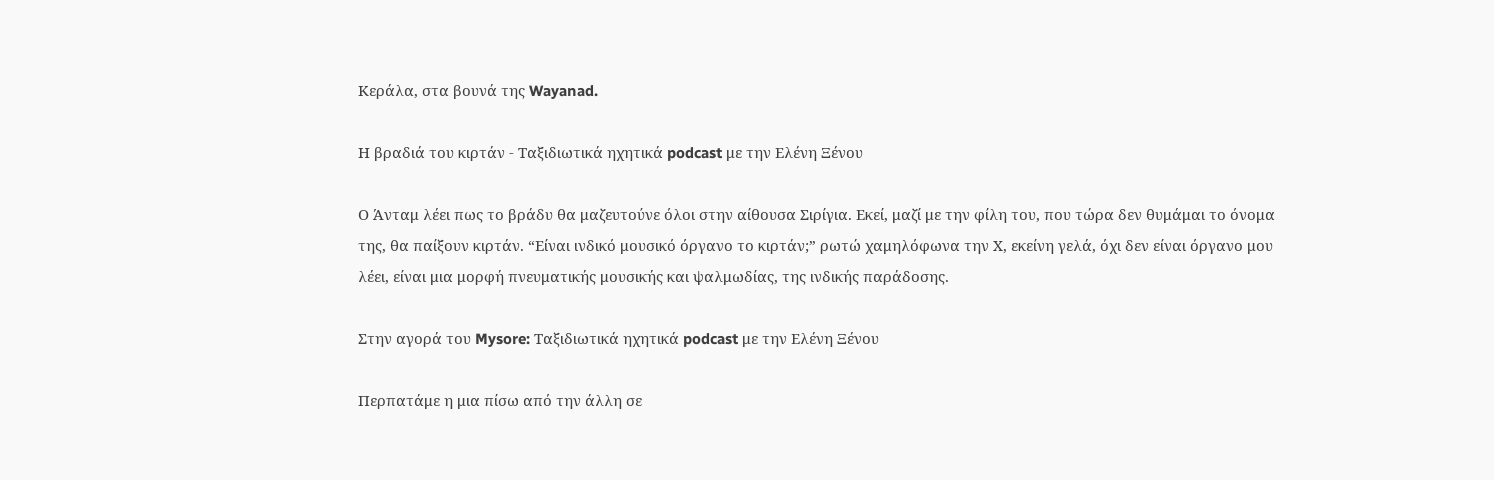Κεράλα, στα βουνά της Wayanad.

Η βραδιά του κιρτάν - Ταξιδιωτικά ηχητικά podcast με την Ελένη Ξένου

Ο Άνταμ λέει πως το βράδυ θα μαζευτούνε όλοι στην αίθουσα Σιρίγια. Εκεί, μαζί με την φίλη του, που τώρα δεν θυμάμαι το όνομα της, θα παίξουν κιρτάν. “Είναι ινδικό μουσικό όργανο το κιρτάν;” ρωτώ χαμηλόφωνα την Χ, εκείνη γελά, όχι δεν είναι όργανο μου λέει, είναι μια μορφή πνευματικής μουσικής και ψαλμωδίας, της ινδικής παράδοσης.

Στην αγορά του Mysore: Ταξιδιωτικά ηχητικά podcast με την Ελένη Ξένου

Περπατάμε η μια πίσω από την άλλη σε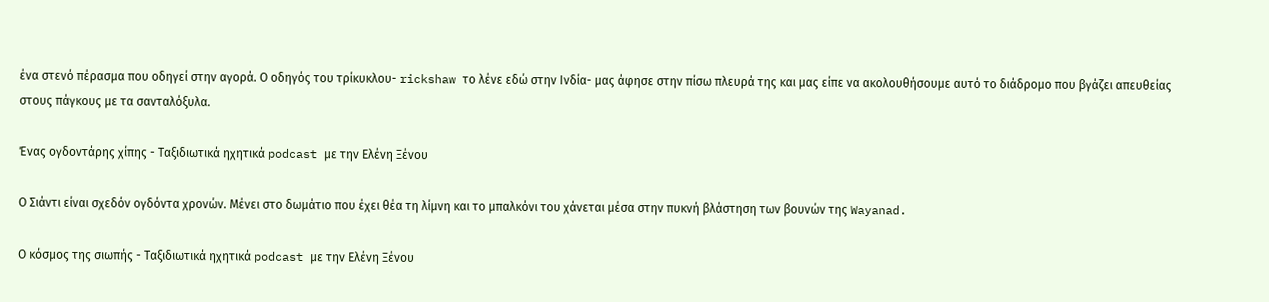ένα στενό πέρασμα που οδηγεί στην αγορά. Ο οδηγός του τρίκυκλου- rickshaw το λένε εδώ στην Ινδία- μας άφησε στην πίσω πλευρά της και μας είπε να ακολουθήσουμε αυτό το διάδρομο που βγάζει απευθείας στους πάγκους με τα σανταλόξυλα.

Ένας ογδοντάρης χίπης - Ταξιδιωτικά ηχητικά podcast με την Ελένη Ξένου

Ο Σιάντι είναι σχεδόν ογδόντα χρονών. Μένει στο δωμάτιο που έχει θέα τη λίμνη και το μπαλκόνι του χάνεται μέσα στην πυκνή βλάστηση των βουνών της Wayanad.

Ο κόσμος της σιωπής - Ταξιδιωτικά ηχητικά podcast με την Ελένη Ξένου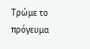Τρώμε το πρόγευμα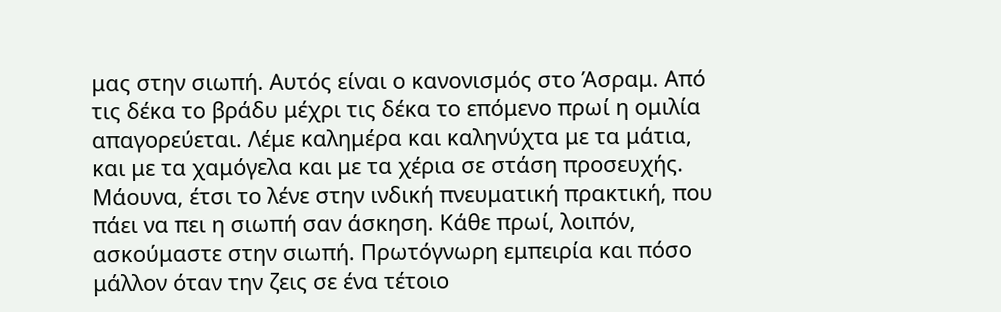μας στην σιωπή. Αυτός είναι ο κανονισμός στο Άσραμ. Από τις δέκα το βράδυ μέχρι τις δέκα το επόμενο πρωί η ομιλία απαγορεύεται. Λέμε καλημέρα και καληνύχτα με τα μάτια, και με τα χαμόγελα και με τα χέρια σε στάση προσευχής. Μάουνα, έτσι το λένε στην ινδική πνευματική πρακτική, που πάει να πει η σιωπή σαν άσκηση. Κάθε πρωί, λοιπόν, ασκούμαστε στην σιωπή. Πρωτόγνωρη εμπειρία και πόσο μάλλον όταν την ζεις σε ένα τέτοιο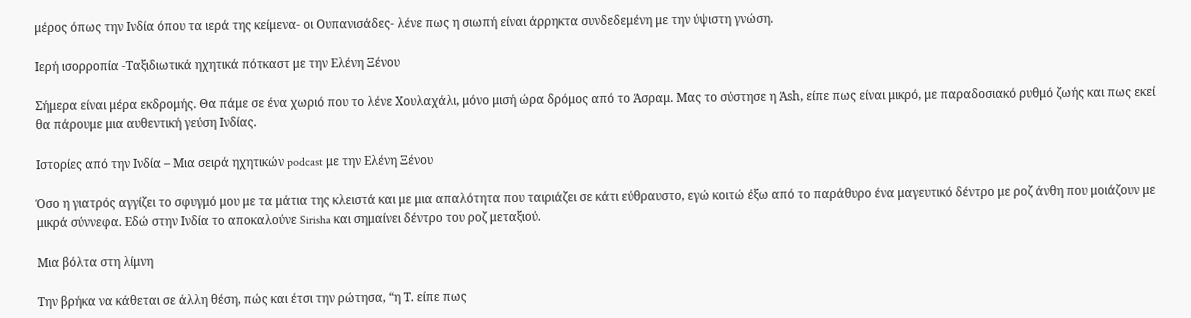μέρος όπως την Ινδία όπου τα ιερά της κείμενα- οι Ουπανισάδες- λένε πως η σιωπή είναι άρρηκτα συνδεδεμένη με την ύψιστη γνώση.

Ιερή ισορροπία -Ταξιδιωτικά ηχητικά πότκαστ με την Ελένη Ξένου

Σήμερα είναι μέρα εκδρομής. Θα πάμε σε ένα χωριό που το λένε Χουλαχάλι, μόνο μισή ώρα δρόμος από το Άσραμ. Μας το σύστησε η Άsh, είπε πως είναι μικρό, με παραδοσιακό ρυθμό ζωής και πως εκεί θα πάρουμε μια αυθεντική γεύση Ινδίας.

Ιστορίες από την Ινδία – Μια σειρά ηχητικών podcast με την Ελένη Ξένου

Όσο η γιατρός αγγίζει το σφυγμό μου με τα μάτια της κλειστά και με μια απαλότητα που ταιριάζει σε κάτι εύθραυστο, εγώ κοιτώ έξω από το παράθυρο ένα μαγευτικό δέντρο με ροζ άνθη που μοιάζουν με μικρά σύννεφα. Εδώ στην Ινδία το αποκαλούνε Sirisha και σημαίνει δέντρο του ροζ μεταξιού.

Μια βόλτα στη λίμνη

Την βρήκα να κάθεται σε άλλη θέση, πώς και έτσι την ρώτησα, “η Τ. είπε πως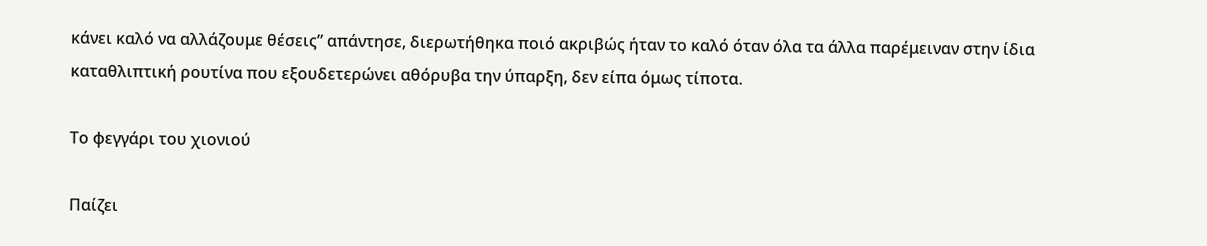κάνει καλό να αλλάζουμε θέσεις” απάντησε, διερωτήθηκα ποιό ακριβώς ήταν το καλό όταν όλα τα άλλα παρέμειναν στην ίδια καταθλιπτική ρουτίνα που εξουδετερώνει αθόρυβα την ύπαρξη, δεν είπα όμως τίποτα.

Το φεγγάρι του χιονιού

Παίζει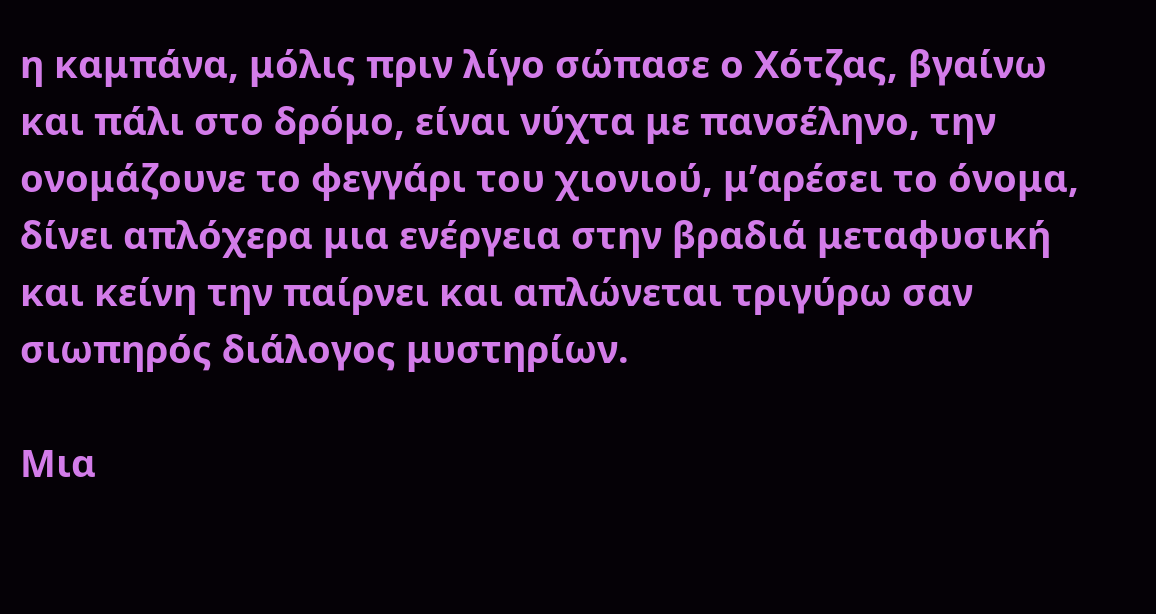η καμπάνα, μόλις πριν λίγο σώπασε ο Χότζας, βγαίνω και πάλι στο δρόμο, είναι νύχτα με πανσέληνο, την ονομάζουνε το φεγγάρι του χιονιού, μ’αρέσει το όνομα, δίνει απλόχερα μια ενέργεια στην βραδιά μεταφυσική και κείνη την παίρνει και απλώνεται τριγύρω σαν σιωπηρός διάλογος μυστηρίων.

Μια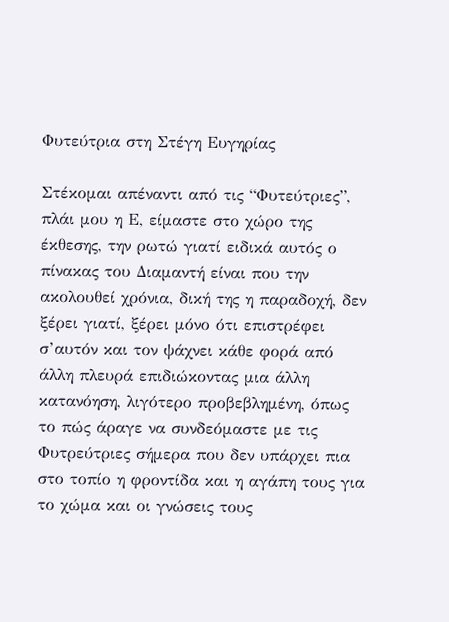Φυτεύτρια στη Στέγη Ευγηρίας

Στέκομαι απέναντι από τις “Φυτεύτριες”, πλάι μου η Ε, είμαστε στο χώρο της έκθεσης, την ρωτώ γιατί ειδικά αυτός ο πίνακας του Διαμαντή είναι που την ακολουθεί χρόνια, δική της η παραδοχή, δεν ξέρει γιατί, ξέρει μόνο ότι επιστρέφει σ’αυτόν και τον ψάχνει κάθε φορά από άλλη πλευρά επιδιώκοντας μια άλλη κατανόηση, λιγότερο προβεβλημένη, όπως το πώς άραγε να συνδεόμαστε με τις Φυτρεύτριες σήμερα που δεν υπάρχει πια στο τοπίο η φροντίδα και η αγάπη τους για το χώμα και οι γνώσεις τους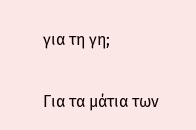για τη γη;

Για τα μάτια των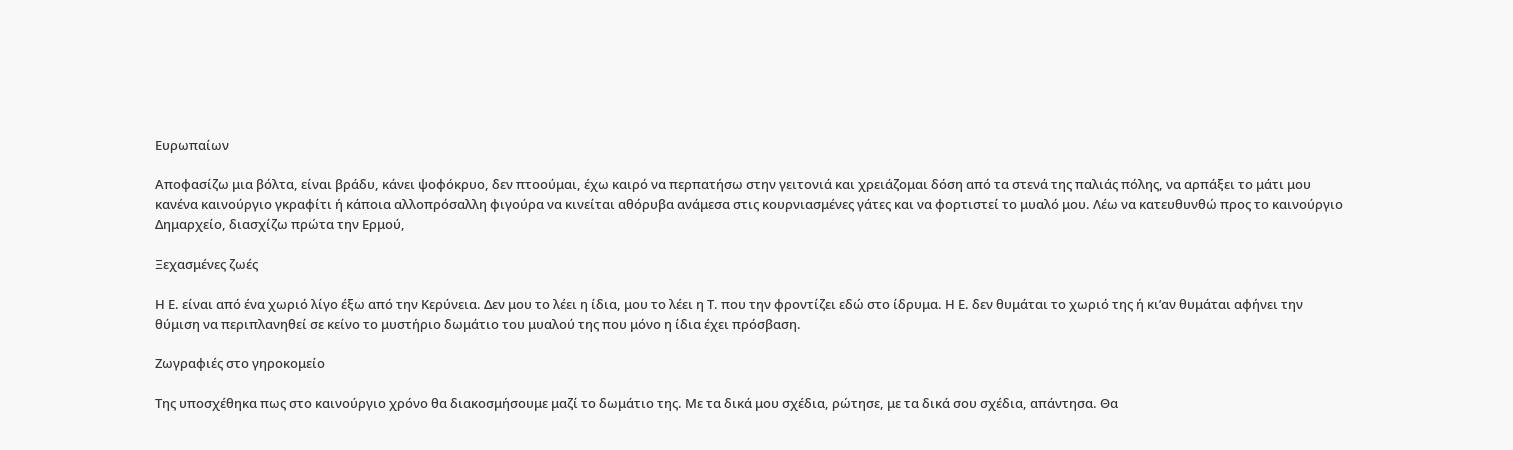Ευρωπαίων

Αποφασίζω μια βόλτα, είναι βράδυ, κάνει ψοφόκρυο, δεν πτοούμαι, έχω καιρό να περπατήσω στην γειτονιά και χρειάζομαι δόση από τα στενά της παλιάς πόλης, να αρπάξει το μάτι μου κανένα καινούργιο γκραφίτι ή κάποια αλλοπρόσαλλη φιγούρα να κινείται αθόρυβα ανάμεσα στις κουρνιασμένες γάτες και να φορτιστεί το μυαλό μου. Λέω να κατευθυνθώ προς το καινούργιο Δημαρχείο, διασχίζω πρώτα την Ερμού,

Ξεχασμένες ζωές

Η Ε. είναι από ένα χωριό λίγο έξω από την Κερύνεια. Δεν μου το λέει η ίδια, μου το λέει η Τ. που την φροντίζει εδώ στο ίδρυμα. Η Ε. δεν θυμάται το χωριό της ή κι’αν θυμάται αφήνει την θύμιση να περιπλανηθεί σε κείνο το μυστήριο δωμάτιο του μυαλού της που μόνο η ίδια έχει πρόσβαση.

Ζωγραφιές στο γηροκομείο

Της υποσχέθηκα πως στο καινούργιο χρόνο θα διακοσμήσουμε μαζί το δωμάτιο της. Με τα δικά μου σχέδια, ρώτησε, με τα δικά σου σχέδια, απάντησα. Θα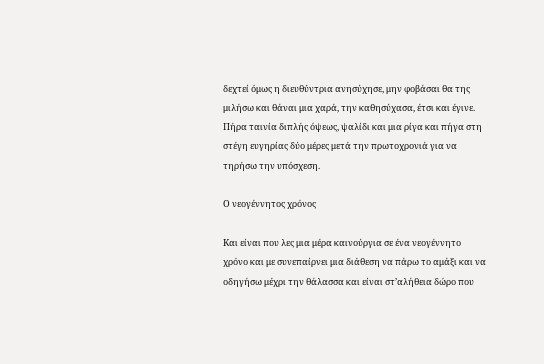δεχτεί όμως η διευθύντρια ανησύχησε, μην φοβάσαι θα της μιλήσω και θάναι μια χαρά, την καθησύχασα, έτσι και έγινε. Πήρα ταινία διπλής όψεως, ψαλίδι και μια ρίγα και πήγα στη στέγη ευγηρίας δύο μέρες μετά την πρωτοχρονιά για να τηρήσω την υπόσχεση.

Ο νεογέννητος χρόνος

Kαι είναι που λες μια μέρα καινούργια σε ένα νεογέννητο χρόνο και με συνεπαίρνει μια διάθεση να πάρω το αμάξι και να οδηγήσω μέχρι την θάλασσα και είναι στ’αλήθεια δώρο που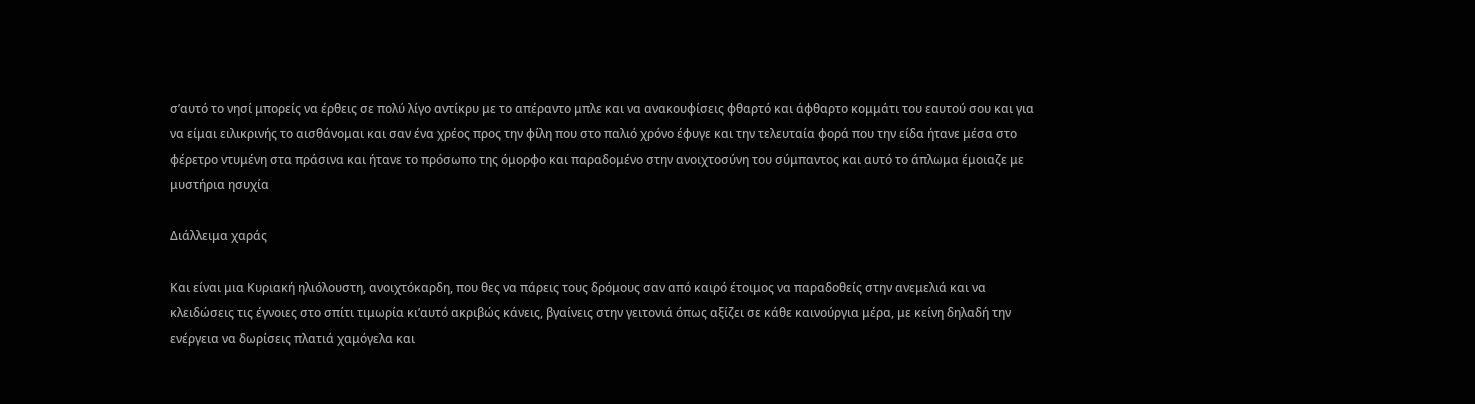σ’αυτό το νησί μπορείς να έρθεις σε πολύ λίγο αντίκρυ με το απέραντο μπλε και να ανακουφίσεις φθαρτό και άφθαρτο κομμάτι του εαυτού σου και για να είμαι ειλικρινής το αισθάνομαι και σαν ένα χρέος προς την φίλη που στο παλιό χρόνο έφυγε και την τελευταία φορά που την είδα ήτανε μέσα στο φέρετρο ντυμένη στα πράσινα και ήτανε το πρόσωπο της όμορφο και παραδομένο στην ανοιχτοσύνη του σύμπαντος και αυτό το άπλωμα έμοιαζε με μυστήρια ησυχία

Διάλλειμα χαράς

Και είναι μια Κυριακή ηλιόλουστη, ανοιχτόκαρδη, που θες να πάρεις τους δρόμους σαν από καιρό έτοιμος να παραδοθείς στην ανεμελιά και να κλειδώσεις τις έγνοιες στο σπίτι τιμωρία κι’αυτό ακριβώς κάνεις, βγαίνεις στην γειτονιά όπως αξίζει σε κάθε καινούργια μέρα, με κείνη δηλαδή την ενέργεια να δωρίσεις πλατιά χαμόγελα και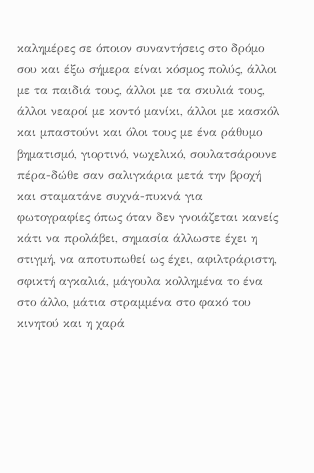καλημέρες σε όποιον συναντήσεις στο δρόμο σου και έξω σήμερα είναι κόσμος πολύς, άλλοι με τα παιδιά τους, άλλοι με τα σκυλιά τους, άλλοι νεαροί με κοντό μανίκι, άλλοι με κασκόλ και μπαστούνι και όλοι τους με ένα ράθυμο βηματισμό, γιορτινό, νωχελικό, σουλατσάρουνε πέρα-δώθε σαν σαλιγκάρια μετά την βροχή και σταματάνε συχνά-πυκνά για φωτογραφίες όπως όταν δεν γνοιάζεται κανείς κάτι να προλάβει, σημασία άλλωστε έχει η στιγμή, να αποτυπωθεί ως έχει, αφιλτράριστη, σφικτή αγκαλιά, μάγουλα κολλημένα το ένα στο άλλο, μάτια στραμμένα στο φακό του κινητού και η χαρά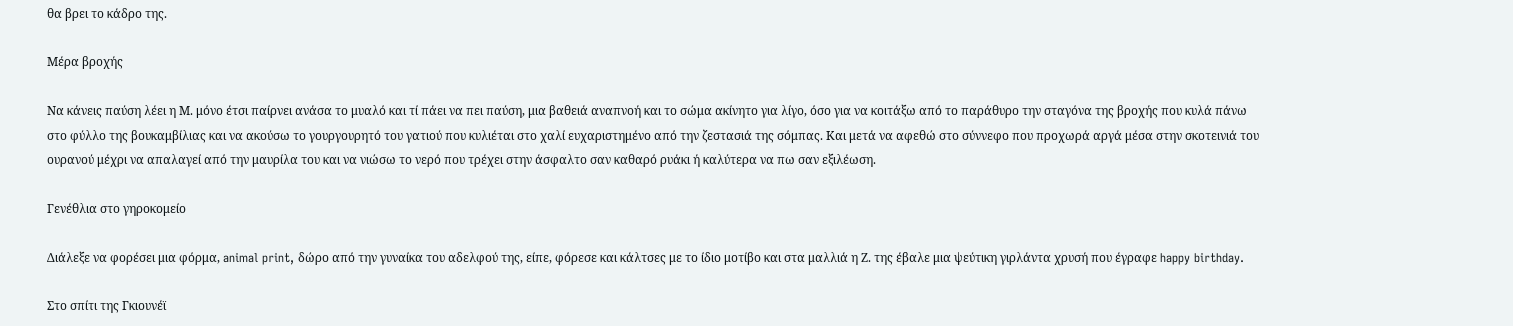θα βρει το κάδρο της.

Μέρα βροχής

Να κάνεις παύση λέει η Μ. μόνο έτσι παίρνει ανάσα το μυαλό και τί πάει να πει παύση, μια βαθειά αναπνοή και το σώμα ακίνητο για λίγο, όσο για να κοιτάξω από το παράθυρο την σταγόνα της βροχής που κυλά πάνω στο φύλλο της βουκαμβίλιας και να ακούσω το γουργουρητό του γατιού που κυλιέται στο χαλί ευχαριστημένο από την ζεστασιά της σόμπας. Και μετά να αφεθώ στο σύννεφο που προχωρά αργά μέσα στην σκοτεινιά του ουρανού μέχρι να απαλαγεί από την μαυρίλα του και να νιώσω το νερό που τρέχει στην άσφαλτο σαν καθαρό ρυάκι ή καλύτερα να πω σαν εξιλέωση.

Γενέθλια στο γηροκομείο

Διάλεξε να φορέσει μια φόρμα, animal print, δώρο από την γυναίκα του αδελφού της, είπε, φόρεσε και κάλτσες με το ίδιο μοτίβο και στα μαλλιά η Ζ. της έβαλε μια ψεύτικη γιρλάντα χρυσή που έγραφε happy birthday.

Στο σπίτι της Γκιουνέϊ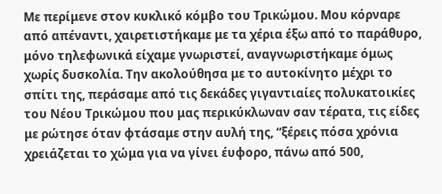Με περίμενε στον κυκλικό κόμβο του Τρικώμου. Μου κόρναρε από απέναντι, χαιρετιστήκαμε με τα χέρια έξω από το παράθυρο, μόνο τηλεφωνικά είχαμε γνωριστεί, αναγνωριστήκαμε όμως χωρίς δυσκολία. Την ακολούθησα με το αυτοκίνητο μέχρι το σπίτι της, περάσαμε από τις δεκάδες γιγαντιαίες πολυκατοικίες του Νέου Τρικώμου που μας περικύκλωναν σαν τέρατα, τις είδες με ρώτησε όταν φτάσαμε στην αυλή της, “ξέρεις πόσα χρόνια χρειάζεται το χώμα για να γίνει έυφορο, πάνω από 500,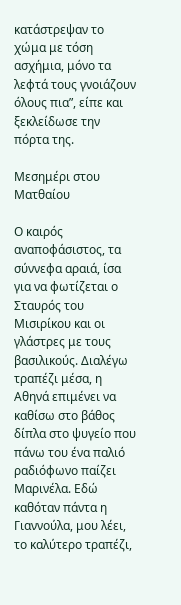κατάστρεψαν το χώμα με τόση ασχήμια, μόνο τα λεφτά τους γνοιάζουν όλους πια”, είπε και ξεκλείδωσε την πόρτα της.

Μεσημέρι στου Ματθαίου

Ο καιρός αναποφάσιστος, τα σύννεφα αραιά, ίσα για να φωτίζεται ο Σταυρός του Μισιρίκου και οι γλάστρες με τους βασιλικούς. Διαλέγω τραπέζι μέσα, η Αθηνά επιμένει να καθίσω στο βάθος δίπλα στο ψυγείο που πάνω του ένα παλιό ραδιόφωνο παίζει Μαρινέλα. Εδώ καθόταν πάντα η Γιαννούλα, μου λέει, το καλύτερο τραπέζι,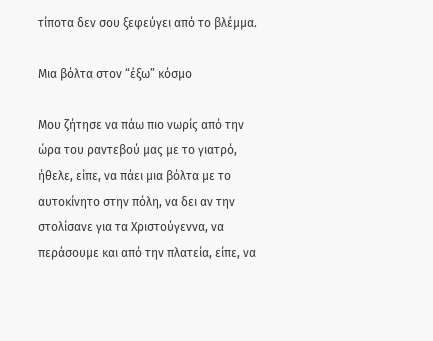τίποτα δεν σου ξεφεύγει από το βλέμμα.

Μια βόλτα στον “έξω” κόσμο

Μου ζήτησε να πάω πιο νωρίς από την ώρα του ραντεβού μας με το γιατρό, ήθελε, είπε, να πάει μια βόλτα με το αυτοκίνητο στην πόλη, να δει αν την στολίσανε για τα Χριστούγεννα, να περάσουμε και από την πλατεία, είπε, να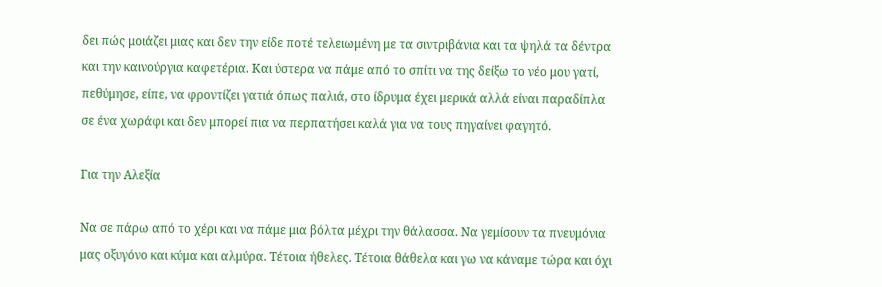δει πώς μοιάζει μιας και δεν την είδε ποτέ τελειωμένη με τα σιντριβάνια και τα ψηλά τα δέντρα και την καινούργια καφετέρια. Και ύστερα να πάμε από το σπίτι να της δείξω το νέο μου γατί, πεθύμησε, είπε, να φροντίζει γατιά όπως παλιά, στο ίδρυμα έχει μερικά αλλά είναι παραδίπλα σε ένα χωράφι και δεν μπορεί πια να περπατήσει καλά για να τους πηγαίνει φαγητό.

Για την Αλεξία

Να σε πάρω από το χέρι και να πάμε μια βόλτα μέχρι την θάλασσα. Να γεμίσουν τα πνευμόνια μας οξυγόνο και κύμα και αλμύρα. Τέτοια ήθελες. Τέτοια θάθελα και γω να κάναμε τώρα και όχι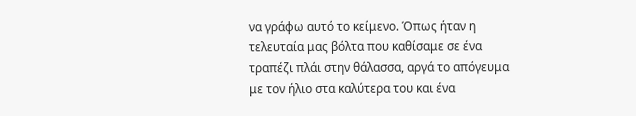να γράφω αυτό το κείμενο. Όπως ήταν η τελευταία μας βόλτα που καθίσαμε σε ένα τραπέζι πλάι στην θάλασσα, αργά το απόγευμα με τον ήλιο στα καλύτερα του και ένα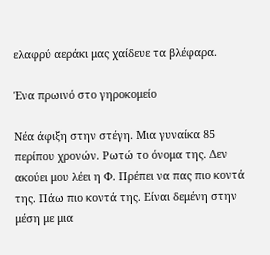ελαφρύ αεράκι μας χαίδευε τα βλέφαρα.

Ένα πρωινό στο γηροκομείο

Νέα άφιξη στην στέγη. Μια γυναίκα 85 περίπου χρονών. Ρωτώ το όνομα της. Δεν ακούει μου λέει η Φ. Πρέπει να πας πιο κοντά της. Πάω πιο κοντά της. Είναι δεμένη στην μέση με μια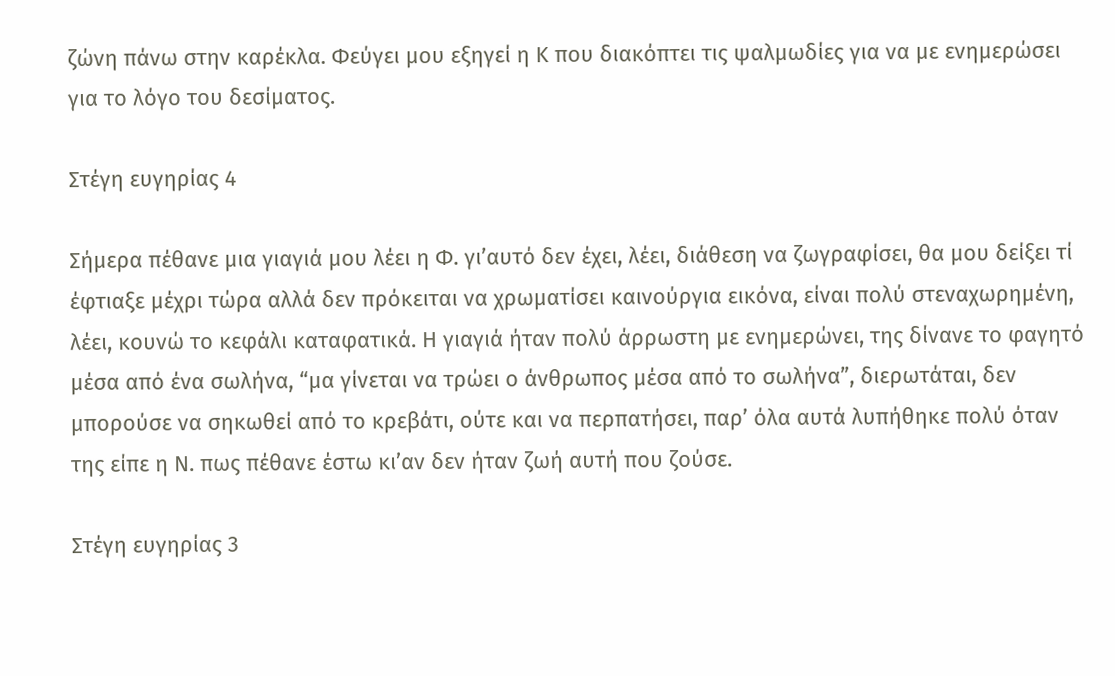ζώνη πάνω στην καρέκλα. Φεύγει μου εξηγεί η Κ που διακόπτει τις ψαλμωδίες για να με ενημερώσει για το λόγο του δεσίματος.

Στέγη ευγηρίας 4

Σήμερα πέθανε μια γιαγιά μου λέει η Φ. γι’αυτό δεν έχει, λέει, διάθεση να ζωγραφίσει, θα μου δείξει τί έφτιαξε μέχρι τώρα αλλά δεν πρόκειται να χρωματίσει καινούργια εικόνα, είναι πολύ στεναχωρημένη, λέει, κουνώ το κεφάλι καταφατικά. Η γιαγιά ήταν πολύ άρρωστη με ενημερώνει, της δίνανε το φαγητό μέσα από ένα σωλήνα, “μα γίνεται να τρώει ο άνθρωπος μέσα από το σωλήνα”, διερωτάται, δεν μπορούσε να σηκωθεί από το κρεβάτι, ούτε και να περπατήσει, παρ’ όλα αυτά λυπήθηκε πολύ όταν της είπε η Ν. πως πέθανε έστω κι’αν δεν ήταν ζωή αυτή που ζούσε.

Στέγη ευγηρίας 3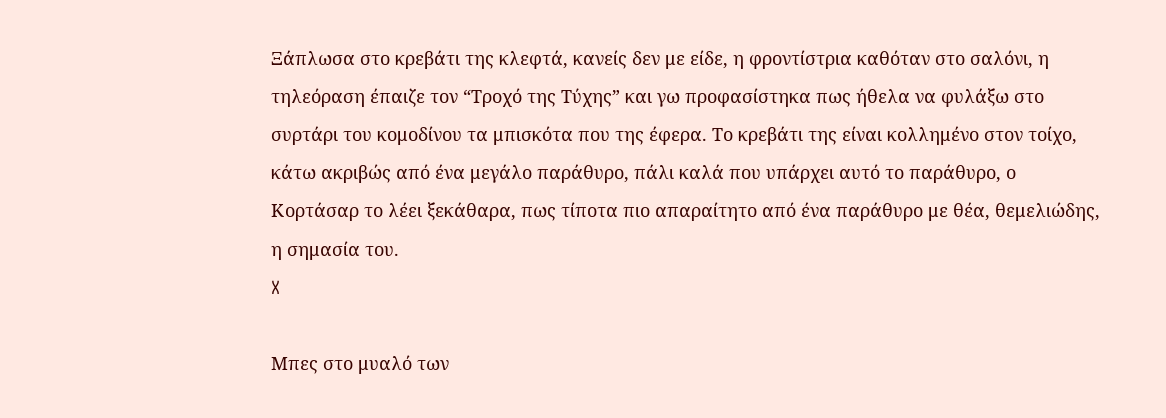Ξάπλωσα στο κρεβάτι της κλεφτά, κανείς δεν με είδε, η φροντίστρια καθόταν στο σαλόνι, η τηλεόραση έπαιζε τον “Τροχό της Τύχης” και γω προφασίστηκα πως ήθελα να φυλάξω στο συρτάρι του κομοδίνου τα μπισκότα που της έφερα. Το κρεβάτι της είναι κολλημένο στον τοίχο, κάτω ακριβώς από ένα μεγάλο παράθυρο, πάλι καλά που υπάρχει αυτό το παράθυρο, ο Κορτάσαρ το λέει ξεκάθαρα, πως τίποτα πιο απαραίτητο από ένα παράθυρο με θέα, θεμελιώδης, η σημασία του.
X

Μπες στο μυαλό των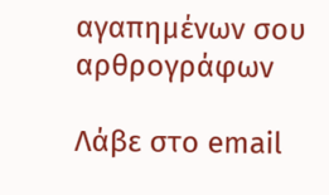αγαπημένων σου αρθρογράφων

Λάβε στο email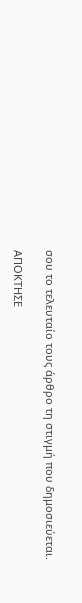σου το τελευταίο τους άρθρο τη στιγμή που δημοσιεύεται.

ΑΠΟΚΤΗΣΕ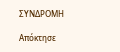ΣΥΝΔΡΟΜΗ

Απόκτησε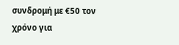συνδρομή με €50 τον χρόνο για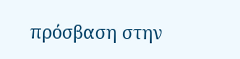πρόσβαση στην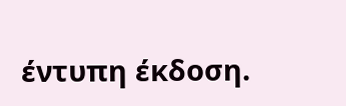έντυπη έκδοση.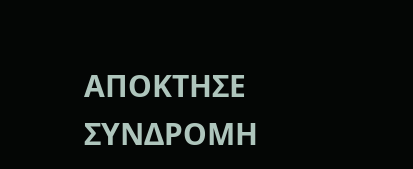ΑΠΟΚΤΗΣΕ ΣΥΝΔΡΟΜΗ